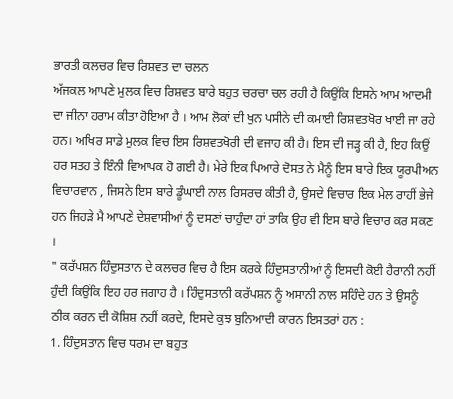ਭਾਰਤੀ ਕਲਚਰ ਵਿਚ ਰਿਸ਼ਵਤ ਦਾ ਚਲਨ
ਅੱਜਕਲ ਆਪਣੇ ਮੁਲਕ ਵਿਚ ਰਿਸ਼ਵਤ ਬਾਰੇ ਬਹੁਤ ਚਰਚਾ ਚਲ ਰਹੀ ਹੈ ਕਿਉਂਕਿ ਇਸਨੇ ਆਮ ਆਦਮੀ ਦਾ ਜੀਨਾ ਹਰਾਮ ਕੀਤਾ ਹੋਇਆ ਹੈ । ਆਮ ਲੋਕਾਂ ਦੀ ਖੁਨ ਪਸੀਨੇ ਦੀ ਕਮਾਈ ਰਿਸ਼ਵਤਖੋਰ ਖਾਈ ਜਾ ਰਹੇ ਹਨ। ਅਖਿਰ ਸਾਡੇ ਮੁਲਕ ਵਿਚ ਇਸ ਰਿਸ਼ਵਤਖੋਰੀ ਦੀ ਵਜਾਹ ਕੀ ਹੈ। ਇਸ ਦੀ ਜੜ੍ਹ ਕੀ ਹੈ, ਇਹ ਕਿਉਂ ਹਰ ਸਤਹ ਤੇ ਇੰਨੀ ਵਿਆਪਕ ਹੋ ਗਈ ਹੈ। ਮੇਰੇ ਇਕ ਪਿਆਰੇ ਦੋਸਤ ਨੇ ਮੈਨੂੰ ਇਸ ਬਾਰੇ ਇਕ ਯੂਰਪੀਅਨ ਵਿਚਾਰਵਾਨ , ਜਿਸਨੇ ਇਸ ਬਾਰੇ ਡੂੰਘਾਈ ਨਾਲ ਰਿਸਰਚ ਕੀਤੀ ਹੈ, ਉਸਦੇ ਵਿਚਾਰ ਇਕ ਮੇਲ ਰਾਹੀਂ ਭੇਜੇ ਹਨ ਜਿਹੜੇ ਮੈ ਆਪਣੇ ਦੇਸ਼ਵਾਸੀਆਂ ਨੂੰ ਦਸਣਾਂ ਚਾਹੁੰਦਾ ਹਾਂ ਤਾਕਿ ਉਹ ਵੀ ਇਸ ਬਾਰੇ ਵਿਚਾਰ ਕਰ ਸਕਣ ।
" ਕਰੱਪਸ਼ਨ ਹਿੰਦੁਸਤਾਨ ਦੇ ਕਲਚਰ ਵਿਚ ਹੈ ਇਸ ਕਰਕੇ ਹਿੰਦੁਸਤਾਨੀਆਂ ਨੂੰ ਇਸਦੀ ਕੋਈ ਹੈਰਾਨੀ ਨਹੀਂ ਹੁੰਦੀ ਕਿਉਂਕਿ ਇਹ ਹਰ ਜਗਾਹ ਹੈ । ਹਿੰਦੁਸਤਾਨੀ ਕਰੱਪਸ਼ਨ ਨੂੰ ਅਸਾਨੀ ਨਾਲ ਸਹਿੰਦੇ ਹਨ ਤੇ ਉਸਨੂੰ ਠੀਕ ਕਰਨ ਦੀ ਕੋਸ਼ਿਸ਼ ਨਹੀਂ ਕਰਦੇ, ਇਸਦੇ ਕੁਝ ਬੁਨਿਆਦੀ ਕਾਰਨ ਇਸਤਰਾਂ ਹਨ :
1. ਹਿੰਦੁਸਤਾਨ ਵਿਚ ਧਰਮ ਦਾ ਬਹੁਤ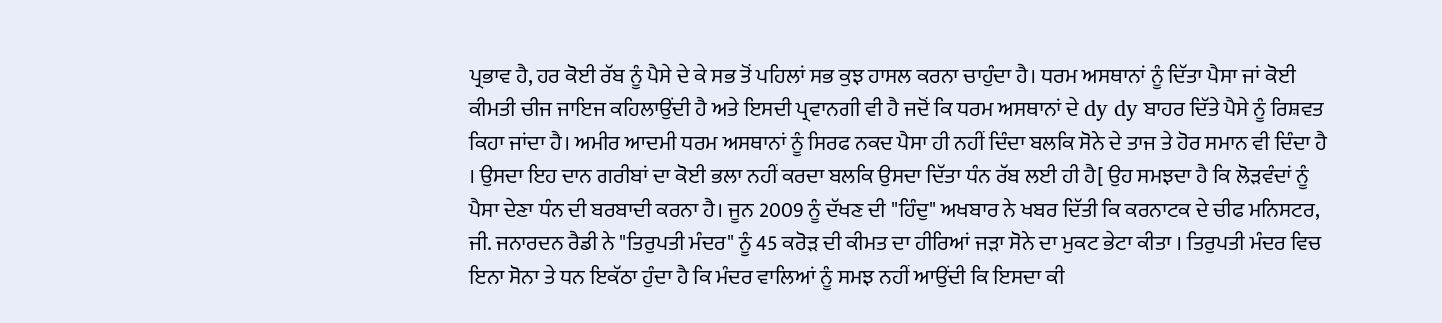ਪ੍ਰਭਾਵ ਹੈ, ਹਰ ਕੋਈ ਰੱਬ ਨੂੰ ਪੈਸੇ ਦੇ ਕੇ ਸਭ ਤੋਂ ਪਹਿਲਾਂ ਸਭ ਕੁਝ ਹਾਸਲ ਕਰਨਾ ਚਾਹੁੰਦਾ ਹੈ। ਧਰਮ ਅਸਥਾਨਾਂ ਨੂੰ ਦਿੱਤਾ ਪੈਸਾ ਜਾਂ ਕੋਈ ਕੀਮਤੀ ਚੀਜ ਜਾਇਜ ਕਹਿਲਾਉਂਦੀ ਹੈ ਅਤੇ ਇਸਦੀ ਪ੍ਰਵਾਨਗੀ ਵੀ ਹੈ ਜਦੋਂ ਕਿ ਧਰਮ ਅਸਥਾਨਾਂ ਦੇ dy dy ਬਾਹਰ ਦਿੱਤੇ ਪੈਸੇ ਨੂੰ ਰਿਸ਼ਵਤ ਕਿਹਾ ਜਾਂਦਾ ਹੈ। ਅਮੀਰ ਆਦਮੀ ਧਰਮ ਅਸਥਾਨਾਂ ਨੂੰ ਸਿਰਫ ਨਕਦ ਪੈਸਾ ਹੀ ਨਹੀਂ ਦਿੰਦਾ ਬਲਕਿ ਸੋਨੇ ਦੇ ਤਾਜ ਤੇ ਹੋਰ ਸਮਾਨ ਵੀ ਦਿੰਦਾ ਹੈ । ਉਸਦਾ ਇਹ ਦਾਨ ਗਰੀਬਾਂ ਦਾ ਕੋਈ ਭਲਾ ਨਹੀਂ ਕਰਦਾ ਬਲਕਿ ਉਸਦਾ ਦਿੱਤਾ ਧੰਨ ਰੱਬ ਲਈ ਹੀ ਹੈ[ ਉਹ ਸਮਝਦਾ ਹੈ ਕਿ ਲੋੜਵੰਦਾਂ ਨੂੰ ਪੈਸਾ ਦੇਣਾ ਧੰਨ ਦੀ ਬਰਬਾਦੀ ਕਰਨਾ ਹੈ। ਜੂਨ 2009 ਨੂੰ ਦੱਖਣ ਦੀ "ਹਿੰਦੁ" ਅਖਬਾਰ ਨੇ ਖਬਰ ਦਿੱਤੀ ਕਿ ਕਰਨਾਟਕ ਦੇ ਚੀਫ ਮਨਿਸਟਰ, ਜੀ. ਜਨਾਰਦਨ ਰੈਡੀ ਨੇ "ਤਿਰੁਪਤੀ ਮੰਦਰ" ਨੂੰ 45 ਕਰੋੜ ਦੀ ਕੀਮਤ ਦਾ ਹੀਰਿਆਂ ਜੜਾ ਸੋਨੇ ਦਾ ਮੁਕਟ ਭੇਟਾ ਕੀਤਾ । ਤਿਰੁਪਤੀ ਮੰਦਰ ਵਿਚ ਇਨਾ ਸੋਨਾ ਤੇ ਧਨ ਇਕੱਠਾ ਹੁੰਦਾ ਹੈ ਕਿ ਮੰਦਰ ਵਾਲਿਆਂ ਨੂੰ ਸਮਝ ਨਹੀਂ ਆਉਂਦੀ ਕਿ ਇਸਦਾ ਕੀ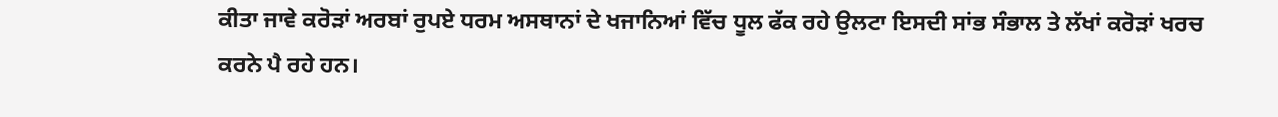ਕੀਤਾ ਜਾਵੇ ਕਰੋੜਾਂ ਅਰਬਾਂ ਰੁਪਏ ਧਰਮ ਅਸਥਾਨਾਂ ਦੇ ਖਜਾਨਿਆਂ ਵਿੱਚ ਧੂਲ ਫੱਕ ਰਹੇ ਉਲਟਾ ਇਸਦੀ ਸਾਂਭ ਸੰਭਾਲ ਤੇ ਲੱਖਾਂ ਕਰੋੜਾਂ ਖਰਚ ਕਰਨੇ ਪੈ ਰਹੇ ਹਨ।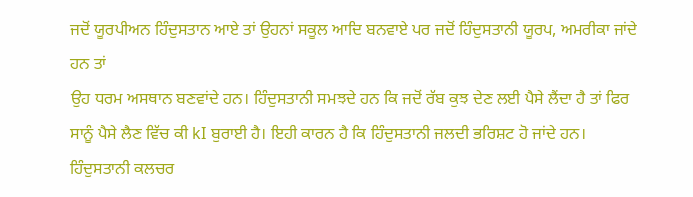ਜਦੋਂ ਯੂਰਪੀਅਨ ਹਿੰਦੁਸਤਾਨ ਆਏ ਤਾਂ ਉਹਨਾਂ ਸਕੂਲ ਆਦਿ ਬਨਵਾਏ ਪਰ ਜਦੋਂ ਹਿੰਦੁਸਤਾਨੀ ਯੂਰਪ, ਅਮਰੀਕਾ ਜਾਂਦੇ ਹਨ ਤਾਂ
ਉਹ ਧਰਮ ਅਸਥਾਨ ਬਣਵਾਂਦੇ ਹਨ। ਹਿੰਦੁਸਤਾਨੀ ਸਮਝਦੇ ਹਨ ਕਿ ਜਦੋਂ ਰੱਬ ਕੁਝ ਦੇਣ ਲਈ ਪੈਸੇ ਲੈਂਦਾ ਹੈ ਤਾਂ ਫਿਰ ਸਾਨੂੰ ਪੈਸੇ ਲੈਣ ਵਿੱਚ ਕੀ kI ਬੁਰਾਈ ਹੈ। ਇਹੀ ਕਾਰਨ ਹੈ ਕਿ ਹਿੰਦੁਸਤਾਨੀ ਜਲਦੀ ਭਰਿਸ਼ਟ ਹੋ ਜਾਂਦੇ ਹਨ। ਹਿੰਦੁਸਤਾਨੀ ਕਲਚਰ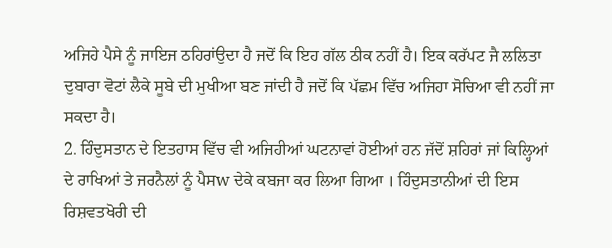ਅਜਿਹੇ ਪੈਸੇ ਨੂੰ ਜਾਇਜ ਠਹਿਰਾਂਉਦਾ ਹੈ ਜਦੋਂ ਕਿ ਇਹ ਗੱਲ ਠੀਕ ਨਹੀਂ ਹੈ। ਇਕ ਕਰੱਪਟ ਜੈ ਲਲਿਤਾ ਦੁਬਾਰਾ ਵੋਟਾਂ ਲੈਕੇ ਸੂਬੇ ਦੀ ਮੁਖੀਆ ਬਣ ਜਾਂਦੀ ਹੈ ਜਦੋਂ ਕਿ ਪੱਛਮ ਵਿੱਚ ਅਜਿਹਾ ਸੋਚਿਆ ਵੀ ਨਹੀਂ ਜਾ ਸਕਦਾ ਹੈ।
2. ਹਿੰਦੁਸਤਾਨ ਦੇ ਇਤਹਾਸ ਵਿੱਚ ਵੀ ਅਜਿਹੀਆਂ ਘਟਨਾਵਾਂ ਹੋਈਆਂ ਹਨ ਜੱਦੋਂ ਸ਼ਹਿਰਾਂ ਜਾਂ ਕਿਲ੍ਹਿਆਂ ਦੇ ਰਾਖਿਆਂ ਤੇ ਜਰਨੈਲਾਂ ਨੂੰ ਪੈਸw ਦੇਕੇ ਕਬਜਾ ਕਰ ਲਿਆ ਗਿਆ । ਹਿੰਦੁਸਤਾਨੀਆਂ ਦੀ ਇਸ ਰਿਸ਼ਵਤਖੋਰੀ ਦੀ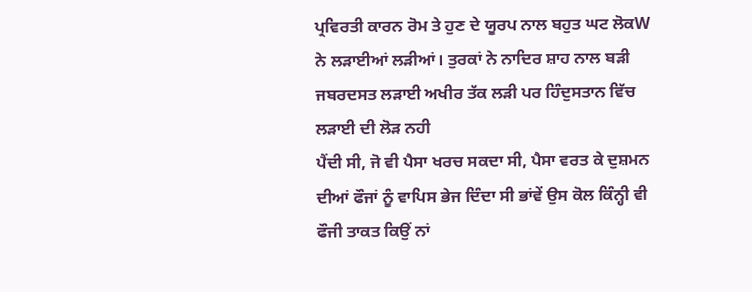ਪ੍ਰਵਿਰਤੀ ਕਾਰਨ ਰੋਮ ਤੇ ਹੁਣ ਦੇ ਯੂਰਪ ਨਾਲ ਬਹੁਤ ਘਟ ਲੋਕW ਨੇ ਲੜਾਈਆਂ ਲੜੀਆਂ। ਤੁਰਕਾਂ ਨੇ ਨਾਦਿਰ ਸ਼ਾਹ ਨਾਲ ਬੜੀ ਜਬਰਦਸਤ ਲੜਾਈ ਅਖੀਰ ਤੱਕ ਲੜੀ ਪਰ ਹਿੰਦੁਸਤਾਨ ਵਿੱਚ ਲੜਾਈ ਦੀ ਲੋੜ ਨਹੀ
ਪੈਂਦੀ ਸੀ, ਜੋ ਵੀ ਪੈਸਾ ਖਰਚ ਸਕਦਾ ਸੀ, ਪੈਸਾ ਵਰਤ ਕੇ ਦੁਸ਼ਮਨ ਦੀਆਂ ਫੌਜਾਂ ਨੂੰ ਵਾਪਿਸ ਭੇਜ ਦਿੰਦਾ ਸੀ ਭਾਂਵੇਂ ਉਸ ਕੋਲ ਕਿੰਨ੍ਹੀ ਵੀ ਫੌਜੀ ਤਾਕਤ ਕਿਉਂ ਨਾਂ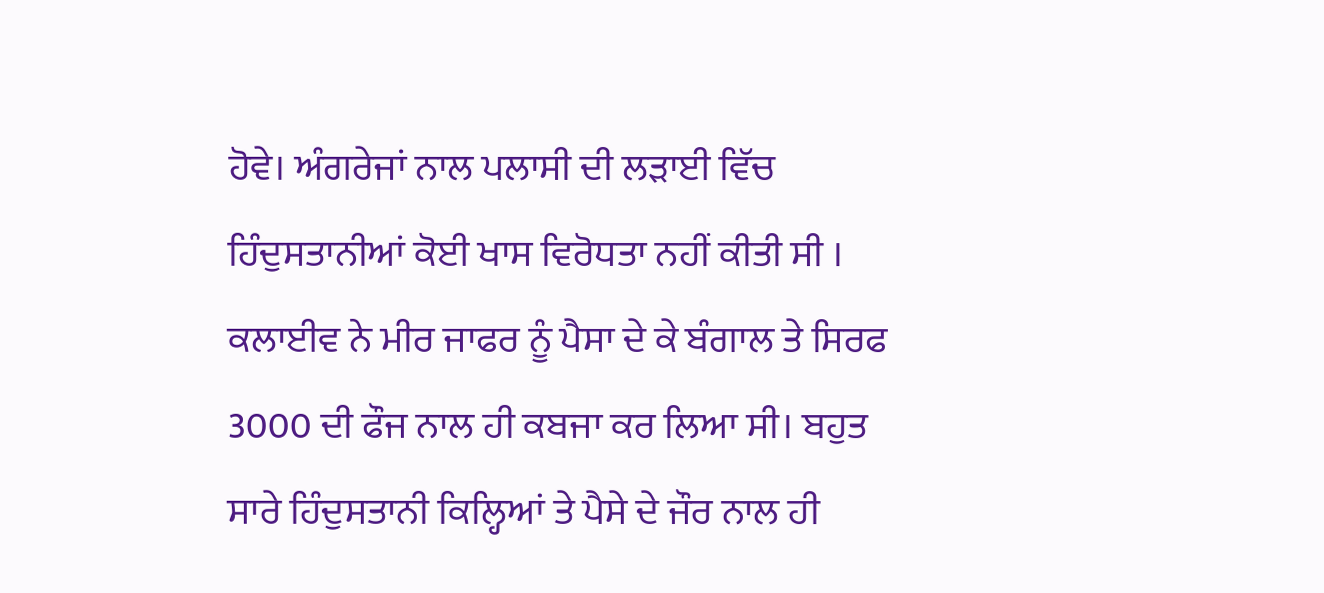ਹੋਵੇ। ਅੰਗਰੇਜਾਂ ਨਾਲ ਪਲਾਸੀ ਦੀ ਲੜਾਈ ਵਿੱਚ ਹਿੰਦੁਸਤਾਨੀਆਂ ਕੋਈ ਖਾਸ ਵਿਰੋਧਤਾ ਨਹੀਂ ਕੀਤੀ ਸੀ । ਕਲਾਈਵ ਨੇ ਮੀਰ ਜਾਫਰ ਨੂੰ ਪੈਸਾ ਦੇ ਕੇ ਬੰਗਾਲ ਤੇ ਸਿਰਫ 3000 ਦੀ ਫੌਜ ਨਾਲ ਹੀ ਕਬਜਾ ਕਰ ਲਿਆ ਸੀ। ਬਹੁਤ ਸਾਰੇ ਹਿੰਦੁਸਤਾਨੀ ਕਿਲ੍ਹਿਆਂ ਤੇ ਪੈਸੇ ਦੇ ਜੌਰ ਨਾਲ ਹੀ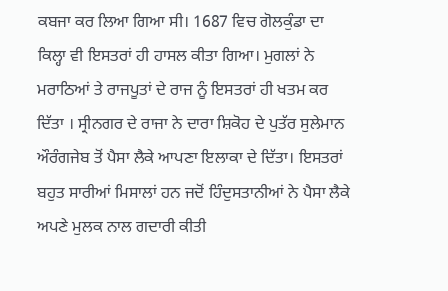ਕਬਜਾ ਕਰ ਲਿਆ ਗਿਆ ਸੀ। 1687 ਵਿਚ ਗੋਲਕੁੰਡਾ ਦਾ ਕਿਲ੍ਹਾ ਵੀ ਇਸਤਰਾਂ ਹੀ ਹਾਸਲ ਕੀਤਾ ਗਿਆ। ਮੁਗਲਾਂ ਨੇ ਮਰਾਠਿਆਂ ਤੇ ਰਾਜਪੂਤਾਂ ਦੇ ਰਾਜ ਨੂੰ ਇਸਤਰਾਂ ਹੀ ਖਤਮ ਕਰ ਦਿੱਤਾ । ਸ੍ਰੀਨਗਰ ਦੇ ਰਾਜਾ ਨੇ ਦਾਰਾ ਸ਼ਿਕੋਹ ਦੇ ਪੁਤੱਰ ਸੁਲੇਮਾਨ ਔਰੰਗਜੇਬ ਤੋਂ ਪੈਸਾ ਲੈਕੇ ਆਪਣਾ ਇਲਾਕਾ ਦੇ ਦਿੱਤਾ। ਇਸਤਰਾਂ ਬਹੁਤ ਸਾਰੀਆਂ ਮਿਸਾਲਾਂ ਹਨ ਜਦੋਂ ਹਿੰਦੁਸਤਾਨੀਆਂ ਨੇ ਪੈਸਾ ਲੈਕੇ ਅਪਣੇ ਮੁਲਕ ਨਾਲ ਗਦਾਰੀ ਕੀਤੀ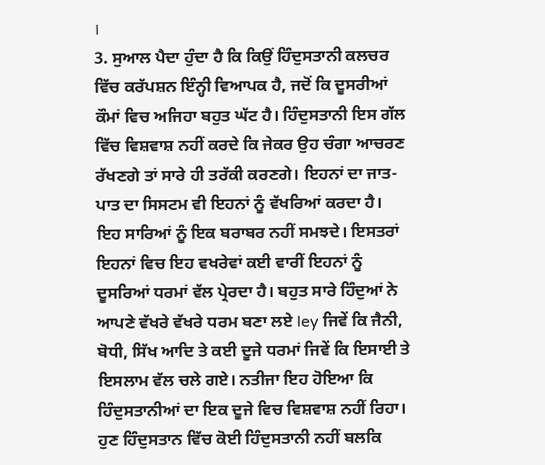।
3. ਸੁਆਲ ਪੈਦਾ ਹੁੰਦਾ ਹੈ ਕਿ ਕਿਉਂ ਹਿੰਦੁਸਤਾਨੀ ਕਲਚਰ ਵਿੱਚ ਕਰੱਪਸ਼ਨ ਇੰਨ੍ਹੀ ਵਿਆਪਕ ਹੈ, ਜਦੋਂ ਕਿ ਦੂਸਰੀਆਂ ਕੌਮਾਂ ਵਿਚ ਅਜਿਹਾ ਬਹੁਤ ਘੱਟ ਹੈ। ਹਿੰਦੁਸਤਾਨੀ ਇਸ ਗੱਲ ਵਿੱਚ ਵਿਸ਼ਵਾਸ਼ ਨਹੀਂ ਕਰਦੇ ਕਿ ਜੇਕਰ ਉਹ ਚੰਗਾ ਆਚਰਣ ਰੱਖਣਗੇ ਤਾਂ ਸਾਰੇ ਹੀ ਤਰੱਕੀ ਕਰਣਗੇ। ਇਹਨਾਂ ਦਾ ਜਾਤ-ਪਾਤ ਦਾ ਸਿਸਟਮ ਵੀ ਇਹਨਾਂ ਨੂੰ ਵੱਖਰਿਆਂ ਕਰਦਾ ਹੈ। ਇਹ ਸਾਰਿਆਂ ਨੂੰ ਇਕ ਬਰਾਬਰ ਨਹੀਂ ਸਮਝਦੇ। ਇਸਤਰਾਂ ਇਹਨਾਂ ਵਿਚ ਇਹ ਵਖਰੇਵਾਂ ਕਈ ਵਾਰੀਂ ਇਹਨਾਂ ਨੂੰ ਦੂਸਰਿਆਂ ਧਰਮਾਂ ਵੱਲ ਪ੍ਰੇਰਦਾ ਹੈ। ਬਹੁਤ ਸਾਰੇ ਹਿੰਦੁਆਂ ਨੇ ਆਪਣੇ ਵੱਖਰੇ ਵੱਖਰੇ ਧਰਮ ਬਣਾ ਲਏ ley ਜਿਵੇਂ ਕਿ ਜੈਨੀ, ਬੋਧੀ, ਸਿੱਖ ਆਦਿ ਤੇ ਕਈ ਦੂਜੇ ਧਰਮਾਂ ਜਿਵੇਂ ਕਿ ਇਸਾਈ ਤੇ ਇਸਲਾਮ ਵੱਲ ਚਲੇ ਗਏ। ਨਤੀਜਾ ਇਹ ਹੋਇਆ ਕਿ
ਹਿੰਦੁਸਤਾਨੀਆਂ ਦਾ ਇਕ ਦੂਜੇ ਵਿਚ ਵਿਸ਼ਵਾਸ਼ ਨਹੀਂ ਰਿਹਾ। ਹੁਣ ਹਿੰਦੁਸਤਾਨ ਵਿੱਚ ਕੋਈ ਹਿੰਦੁਸਤਾਨੀ ਨਹੀਂ ਬਲਕਿ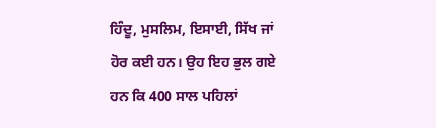ਹਿੰਦੂ, ਮੁਸਲਿਮ, ਇਸਾਈ, ਸਿੱਖ ਜਾਂ ਹੋਰ ਕਈ ਹਨ। ਉਹ ਇਹ ਭੁਲ ਗਏ ਹਨ ਕਿ 400 ਸਾਲ ਪਹਿਲਾਂ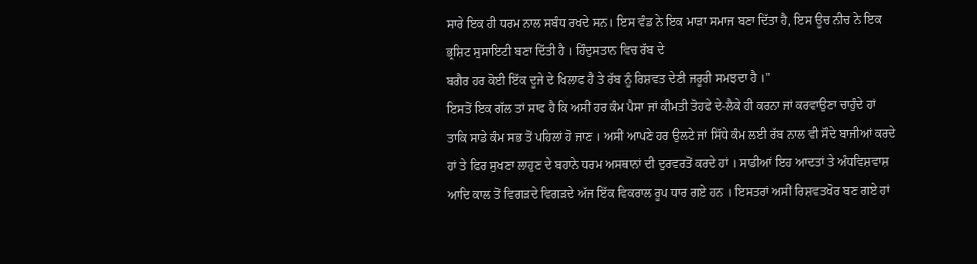ਸਾਰੇ ਇਕ ਹੀ ਧਰਮ ਨਾਲ ਸਬੰਧ ਰਖਦੇ ਸਨ। ਇਸ ਵੰਡ ਨੇ ਇਕ ਮਾੜਾ ਸਮਾਜ ਬਣਾ ਦਿੱਤਾ ਹੈ, ਇਸ ਊਚ ਨੀਚ ਨੇ ਇਕ ਭ੍ਰਸ਼ਿਟ ਸੁਸਾਇਟੀ ਬਣਾ ਦਿੱਤੀ ਹੈ । ਹਿੰਦੁਸਤਾਨ ਵਿਚ ਰੱਬ ਦੇ
ਬਗੈਰ ਹਰ ਕੋਈ ਇੱਕ ਦੂਜੇ ਦੇ ਖਿਲਾਫ ਹੈ ਤੇ ਰੱਬ ਨੂੰ ਰਿਸ਼ਵਤ ਦੇਣੀ ਜਰੂਰੀ ਸਮਝਦਾ ਹੈ ।"
ਇਸਤੋਂ ਇਕ ਗੱਲ ਤਾਂ ਸਾਫ ਹੈ ਕਿ ਅਸੀਂ ਹਰ ਕੰਮ ਪੈਸਾ ਜਾਂ ਕੀਮਤੀ ਤੋਹਫੇ ਦੇ-ਲੈਕੇ ਹੀ ਕਰਨਾ ਜਾਂ ਕਰਵਾਉਣਾ ਚਾਹੁੰਦੇ ਹਾਂ ਤਾਕਿ ਸਾਡੇ ਕੰਮ ਸਭ ਤੋਂ ਪਹਿਲਾਂ ਹੋ ਜਾਣ । ਅਸੀਂ ਆਪਣੇ ਹਰ ਉਲਟੇ ਜਾਂ ਸਿੱਧੇ ਕੰਮ ਲਈ ਰੱਬ ਨਾਲ ਵੀ ਸੌਦੇ ਬਾਜੀਆਂ ਕਰਦੇ ਹਾਂ ਤੇ ਫਿਰ ਸੁਖਣਾ ਲਾਹੁਣ ਦੇ ਬਹਾਨੇ ਧਰਮ ਅਸਥਾਨਾਂ ਦੀ ਦੁਰਵਰਤੋਂ ਕਰਦੇ ਹਾਂ । ਸਾਡੀਆਂ ਇਹ ਆਦਤਾਂ ਤੇ ਅੰਧਵਿਸ਼ਵਾਸ਼ ਆਦਿ ਕਾਲ ਤੋਂ ਵਿਗੜਦੇ ਵਿਗੜਦੇ ਅੱਜ ਇੱਕ ਵਿਕਰਾਲ ਰੂਪ ਧਾਰ ਗਏ ਹਨ । ਇਸਤਰਾਂ ਅਸੀਂ ਰਿਸ਼ਵਤਖੋਰ ਬਣ ਗਏ ਹਾਂ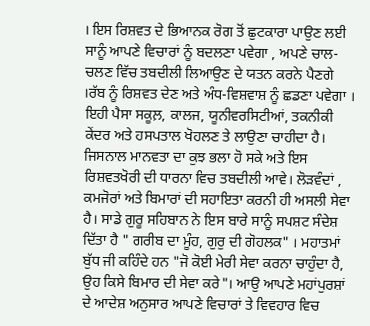। ਇਸ ਰਿਸ਼ਵਤ ਦੇ ਭਿਆਨਕ ਰੋਗ ਤੋਂ ਛੁਟਕਾਰਾ ਪਾਉਣ ਲਈ ਸਾਨੂੰ ਆਪਣੇ ਵਿਚਾਰਾਂ ਨੂੰ ਬਦਲਣਾ ਪਵੇਗਾ , ਅਪਣੇ ਚਾਲ-ਚਲਣ ਵਿੱਚ ਤਬਦੀਲੀ ਲਿਆਉਣ ਦੇ ਯਤਨ ਕਰਨੇ ਪੈਣਗੇ ।ਰੱਬ ਨੂੰ ਰਿਸ਼ਵਤ ਦੇਣ ਅਤੇ ਅੰਧ-ਵਿਸ਼ਵਾਸ਼ ਨੂੰ ਛਡਣਾ ਪਵੇਗਾ । ਇਹੀ ਪੈਸਾ ਸਕੂਲ਼, ਕਾਲਜ, ਯੂਨੀਵਰਸਿਟੀਆਂ, ਤਕਨੀਕੀ ਕੇਂਦਰ ਅਤੇ ਹਸਪਤਾਲ ਖੋਹਲਣ ਤੇ ਲਾਉਣਾ ਚਾਹੀਦਾ ਹੈ। ਜਿਸਨਾਲ ਮਾਨਵਤਾ ਦਾ ਕੁਝ ਭਲਾ ਹੋ ਸਕੇ ਅਤੇ ਇਸ ਰਿਸ਼ਵਤਖੋਰੀ ਦੀ ਧਾਰਨਾ ਵਿਚ ਤਬਦੀਲੀ ਆਵੇ। ਲੋੜਵੰਦਾਂ , ਕਮਜੋਰਾਂ ਅਤੇ ਬਿਮਾਰਾਂ ਦੀ ਸਹਾਇਤਾ ਕਰਨੀ ਹੀ ਅਸਲੀ ਸੇਵਾ ਹੈ। ਸਾਡੇ ਗੁਰੂ ਸਹਿਬਾਨ ਨੇ ਇਸ ਬਾਰੇ ਸਾਨੂੰ ਸਪਸ਼ਟ ਸੰਦੇਸ਼ ਦਿੱਤਾ ਹੈ " ਗਰੀਬ ਦਾ ਮੂੰਹ, ਗੁਰੁ ਦੀ ਗੋਹਲਕ" । ਮਹਾਤਮਾਂ ਬੁੱਧ ਜੀ ਕਹਿੰਦੇ ਹਨ "ਜੋ ਕੋਈ ਮੇਰੀ ਸੇਵਾ ਕਰਨਾ ਚਾਹੁੰਦਾ ਹੈ, ਉਹ ਕਿਸੇ ਬਿਮਾਰ ਦੀ ਸੇਵਾ ਕਰੇ"। ਆਉ ਆਪਣੇ ਮਹਾਂਪੁਰਸ਼ਾਂ ਦੇ ਆਦੇਸ਼ ਅਨੁਸਾਰ ਆਪਣੇ ਵਿਚਾਰਾਂ ਤੇ ਵਿਵਹਾਰ ਵਿਚ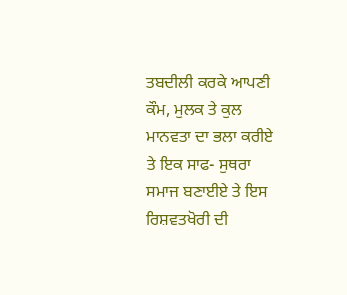ਤਬਦੀਲੀ ਕਰਕੇ ਆਪਣੀ ਕੌਮ, ਮੁਲਕ ਤੇ ਕੁਲ ਮਾਨਵਤਾ ਦਾ ਭਲਾ ਕਰੀਏ ਤੇ ਇਕ ਸਾਫ- ਸੁਥਰਾ ਸਮਾਜ ਬਣਾਈਏ ਤੇ ਇਸ ਰਿਸ਼ਵਤਖੋਰੀ ਦੀ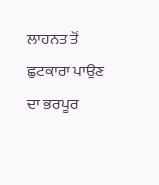ਲਾਹਨਤ ਤੋਂ ਛੁਟਕਾਰਾ ਪਾਉਣ ਦਾ ਭਰਪੂਰ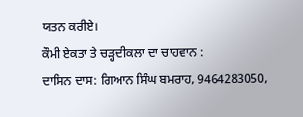ਯਤਨ ਕਰੀਏ।
ਕੌਮੀ ਏਕਤਾ ਤੇ ਚੜ੍ਹਦੀਕਲਾ ਦਾ ਚਾਹਵਾਨ :
ਦਾਸਿਨ ਦਾਸ: ਗਿਆਨ ਸਿੰਘ ਬਮਰਾਹ, 9464283050,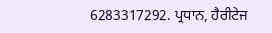6283317292. ਪ੍ਰਧਾਨ, ਹੈਰੀਟੇਜ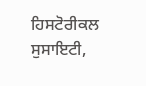ਹਿਸਟੋਰੀਕਲ ਸੁਸਾਇਟੀ,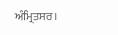ਅੰਮ੍ਰਿਤਸਰ।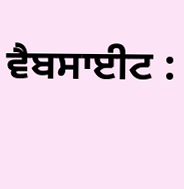ਵੈਬਸਾਈਟ :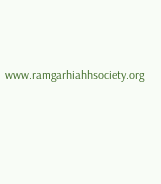www.ramgarhiahhsociety.org